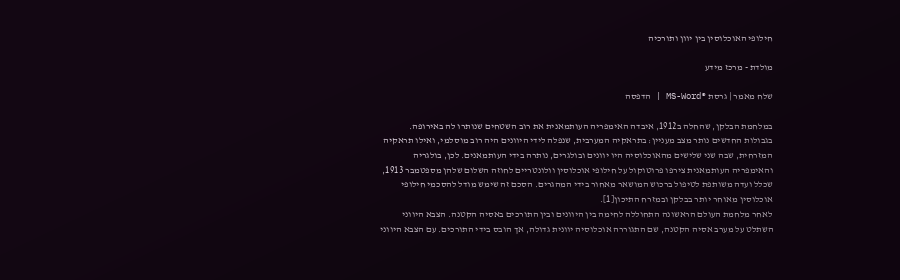חילופי האוכלוסין בין יוון ותורכיה

מולדת - מרכז מידע

שלח מאמר | גרסת ®MS-Word | הדפסה

במלחמת הבלקן, שהחלה ב1912, איבדה האימפריה העותמאנית את רוב השטחים שנותרו לה באירופה. בגבולות החדשים נותר מצב מעניין: בתראקיה המערבית, שנפלה לידי היוונים היה רוב מוסלמי, ואילו תראקיה המזרחית, שבה שני שלישים מהאוכלוסיה היו יוונים ובולגרים, נותרה בידי העותמאנים. לכן, בולגריה והאימפריה העותמאנית צירפו פרוטוקול על חילופי אוכלוסין וולונטריים לחוזה השלום שלהן מספטמבר 1913, שכלל ועדה משותפת לטיפול ברכוש המושאר מאחור בידי המהגרים. הסכם זה שימש מודל להסכמי חילופי אוכלוסין מאוחר יותר בבלקן ובמזרח התיכון[1].
לאחר מלחמת העולם הראשונה התחוללה לחימה בין היוונים ובין התורכים באסיה הקטנה. הצבא היווני השתלט על מערב אסיה הקטנה, שם התגוררה אוכלוסיה יוונית גדולה, אך הובס בידי התורכים. עם הצבא היווני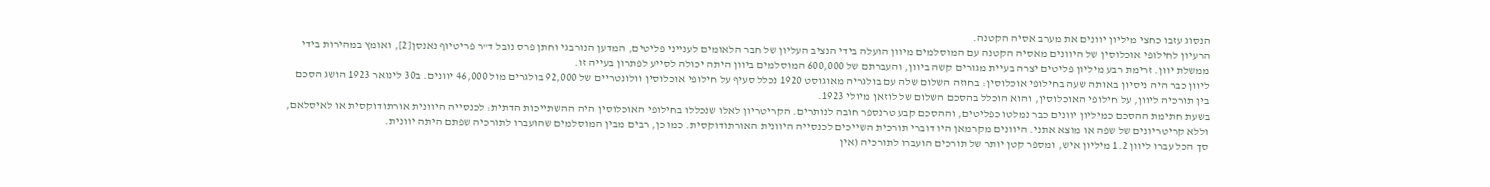הנסוג עזבו כחצי מיליון יוונים את מערב אסיה הקטנה.
הרעיון לחילופי אוכלוסין של היוונים מאסיה הקטנה עם המוסלמים מיוון הועלה בידי הנציב העליון של חבר הלאומים לענייני פליטים, המדען הנורבגי וחתן פרס נובל ד"ר פריטיוף נאנסן[2], ואומץ במהירות בידי ממשלת יוון. זרימת רבע מיליון פליטים יצרה בעיית מגורים קשה ביוון, והעברתם של 600,000 המוסלמים ביוון היתה יכולה לסייע לפתרון בעייה זו.
ליוון כבר היה ניסיון באותה שעה בחילופי אוכלוסין: בחוזה השלום שלה עם בולגריה מאוגוסט 1920 נכלל סעיף על חילופי אוכלוסין וולונטריים של 92,000 בולגרים מול 46,000 יוונים. ב30 לינואר 1923 הושג הסכם בין תורכיה ליוון, על חילופי האוכלוסין, והוא הוכלל בהסכם השלום של לוזאן מיולי 1923.
בשעת חתימת ההסכם כמיליון יוונים כבר נמלטו כפליטים, וההסכם קבע טרנספר חובה לנותרים. הקריטריון לאלו שנכללו בחילופי האוכלוסין היה ההשתייכות הדתית: לכנסייה היוונית אורתודוקסית או לאיסלאם, וללא קריטריונים של שפה או מוצא אתני. היוונים מקרמאן היו דוברי תורכית השייכים לכנסייה היוונית האורתודוקסית. כמו כן, רבים מבין המוסלמים שהועברו לתורכיה שפתם היתה יוונית.
סך הכל עברו ליוון 1.2 מיליון איש, ומספר קטן יותר של תורכים הועברו לתורכיה (אין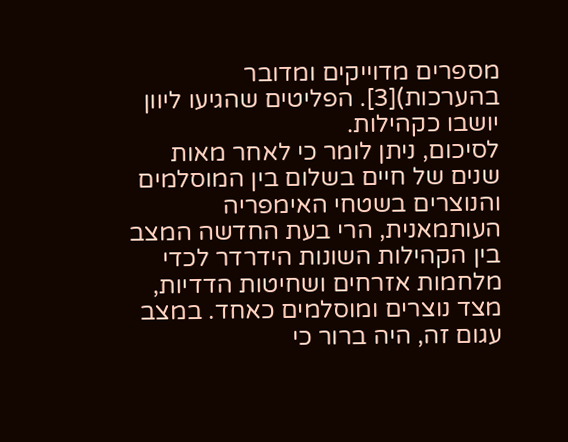מספרים מדוייקים ומדובר בהערכות)[3]. הפליטים שהגיעו ליוון יושבו כקהילות.
לסיכום, ניתן לומר כי לאחר מאות שנים של חיים בשלום בין המוסלמים והנוצרים בשטחי האימפריה העותמאנית, הרי בעת החדשה המצב בין הקהילות השונות הידרדר לכדי מלחמות אזרחים ושחיטות הדדיות, מצד נוצרים ומוסלמים כאחד. במצב עגום זה, היה ברור כי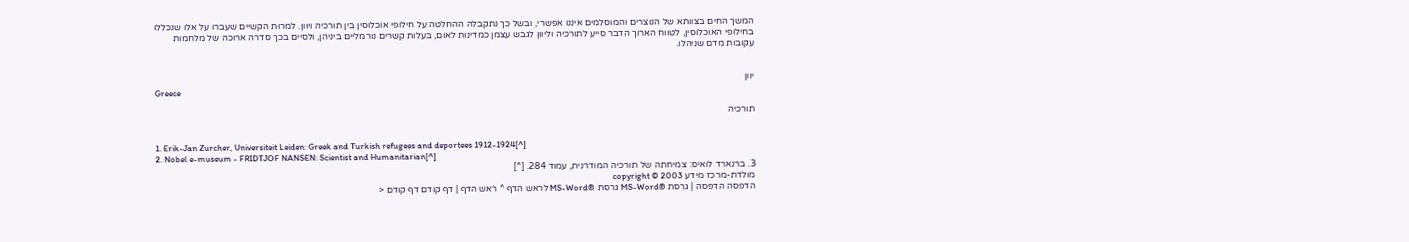המשך החים בצוותא של הנוצרים והמוסלמים איננו אפשרי, ובשל כך נתקבלה ההחלטה על חילופי אוכלוסין בין תורכיה ויוון. למרות הקשיים שעברו על אלו שנכללו בחילופי האוכלוסין, לטווח הארוך הדבר סייע לתורכיה וליוון לגבש עצמן כמדינות לאום, בעלות קשרים נורמליים ביניהן, ולסיים בכך סדרה ארוכה של מלחמות עקובות מדם שניהלו.


יוון
Greece

תורכיה


1. Erik-Jan Zurcher, Universiteit Leiden: Greek and Turkish refugees and deportees 1912-1924[^]
2. Nobel e-museum - FRIDTJOF NANSEN: Scientist and Humanitarian[^]
3. ברנארד לואיס: צמיחתה של תורכיה המודרנית, עמוד 284. [^]
מולדת-מרכז מידע copyright © 2003
הדפסה הדפסה | גרסת ®MS-Word גרסת ®MS-Word לראש הדף ^ ראש הדף | דף קודם דף קודם <